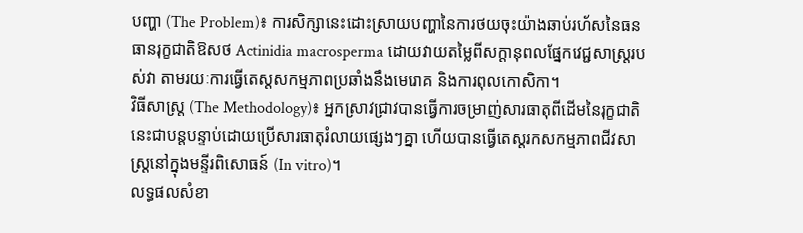បញ្ហា (The Problem)៖ ការសិក្សានេះដោះស្រាយបញ្ហានៃការថយចុះយ៉ាងឆាប់រហ័សនៃធនធានរុក្ខជាតិឱសថ Actinidia macrosperma ដោយវាយតម្លៃពីសក្តានុពលផ្នែកវេជ្ជសាស្ត្ររបស់វា តាមរយៈការធ្វើតេស្តសកម្មភាពប្រឆាំងនឹងមេរោគ និងការពុលកោសិកា។
វិធីសាស្ត្រ (The Methodology)៖ អ្នកស្រាវជ្រាវបានធ្វើការចម្រាញ់សារធាតុពីដើមនៃរុក្ខជាតិនេះជាបន្តបន្ទាប់ដោយប្រើសារធាតុរំលាយផ្សេងៗគ្នា ហើយបានធ្វើតេស្តរកសកម្មភាពជីវសាស្រ្តនៅក្នុងមន្ទីរពិសោធន៍ (In vitro)។
លទ្ធផលសំខា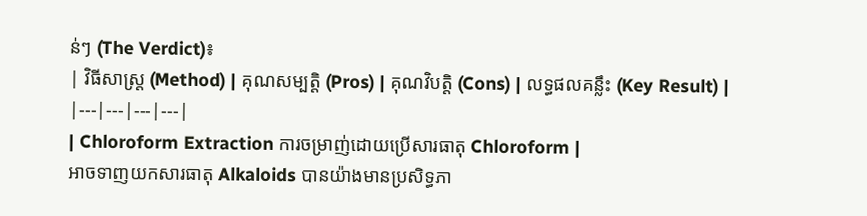ន់ៗ (The Verdict)៖
| វិធីសាស្ត្រ (Method) | គុណសម្បត្តិ (Pros) | គុណវិបត្តិ (Cons) | លទ្ធផលគន្លឹះ (Key Result) |
|---|---|---|---|
| Chloroform Extraction ការចម្រាញ់ដោយប្រើសារធាតុ Chloroform |
អាចទាញយកសារធាតុ Alkaloids បានយ៉ាងមានប្រសិទ្ធភា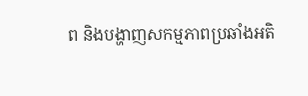ព និងបង្ហាញសកម្មភាពប្រឆាំងអតិ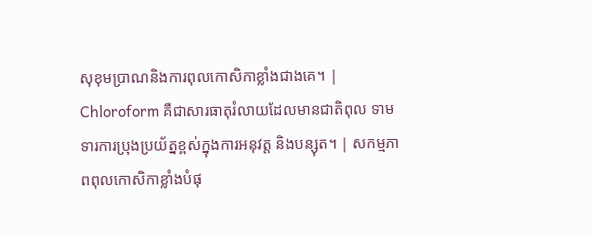សុខុមប្រាណនិងការពុលកោសិកាខ្លាំងជាងគេ។ | Chloroform គឺជាសារធាតុរំលាយដែលមានជាតិពុល ទាមទារការប្រុងប្រយ័ត្នខ្ពស់ក្នុងការអនុវត្ត និងបន្សុត។ | សកម្មភាពពុលកោសិកាខ្លាំងបំផុ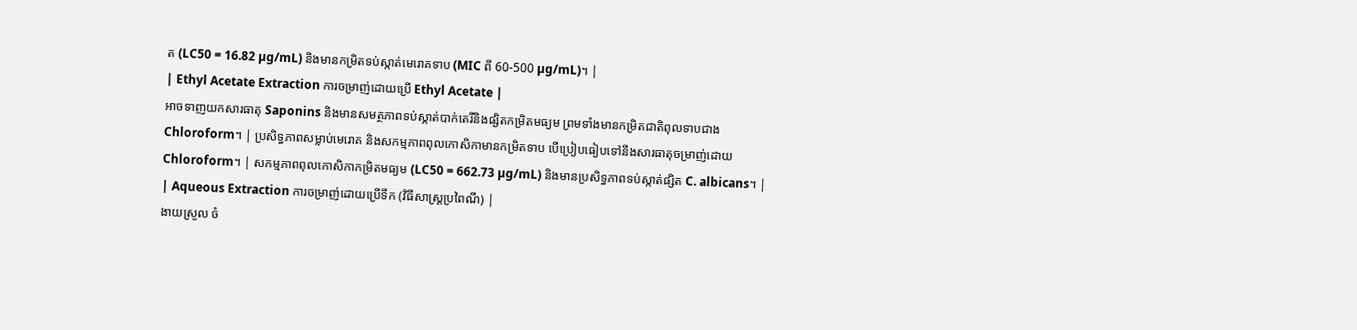ត (LC50 = 16.82 µg/mL) និងមានកម្រិតទប់ស្កាត់មេរោគទាប (MIC ពី 60-500 µg/mL)។ |
| Ethyl Acetate Extraction ការចម្រាញ់ដោយប្រើ Ethyl Acetate |
អាចទាញយកសារធាតុ Saponins និងមានសមត្ថភាពទប់ស្កាត់បាក់តេរីនិងផ្សិតកម្រិតមធ្យម ព្រមទាំងមានកម្រិតជាតិពុលទាបជាង Chloroform។ | ប្រសិទ្ធភាពសម្លាប់មេរោគ និងសកម្មភាពពុលកោសិកាមានកម្រិតទាប បើប្រៀបធៀបទៅនឹងសារធាតុចម្រាញ់ដោយ Chloroform។ | សកម្មភាពពុលកោសិកាកម្រិតមធ្យម (LC50 = 662.73 µg/mL) និងមានប្រសិទ្ធភាពទប់ស្កាត់ផ្សិត C. albicans។ |
| Aqueous Extraction ការចម្រាញ់ដោយប្រើទឹក (វិធីសាស្ត្រប្រពៃណី) |
ងាយស្រួល ចំ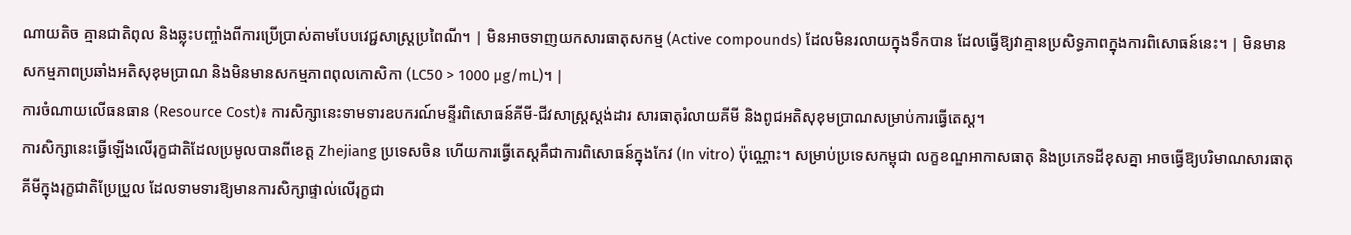ណាយតិច គ្មានជាតិពុល និងឆ្លុះបញ្ចាំងពីការប្រើប្រាស់តាមបែបវេជ្ជសាស្ត្រប្រពៃណី។ | មិនអាចទាញយកសារធាតុសកម្ម (Active compounds) ដែលមិនរលាយក្នុងទឹកបាន ដែលធ្វើឱ្យវាគ្មានប្រសិទ្ធភាពក្នុងការពិសោធន៍នេះ។ | មិនមានសកម្មភាពប្រឆាំងអតិសុខុមប្រាណ និងមិនមានសកម្មភាពពុលកោសិកា (LC50 > 1000 µg/mL)។ |
ការចំណាយលើធនធាន (Resource Cost)៖ ការសិក្សានេះទាមទារឧបករណ៍មន្ទីរពិសោធន៍គីមី-ជីវសាស្ត្រស្តង់ដារ សារធាតុរំលាយគីមី និងពូជអតិសុខុមប្រាណសម្រាប់ការធ្វើតេស្ត។
ការសិក្សានេះធ្វើឡើងលើរុក្ខជាតិដែលប្រមូលបានពីខេត្ត Zhejiang ប្រទេសចិន ហើយការធ្វើតេស្តគឺជាការពិសោធន៍ក្នុងកែវ (In vitro) ប៉ុណ្ណោះ។ សម្រាប់ប្រទេសកម្ពុជា លក្ខខណ្ឌអាកាសធាតុ និងប្រភេទដីខុសគ្នា អាចធ្វើឱ្យបរិមាណសារធាតុគីមីក្នុងរុក្ខជាតិប្រែប្រួល ដែលទាមទារឱ្យមានការសិក្សាផ្ទាល់លើរុក្ខជា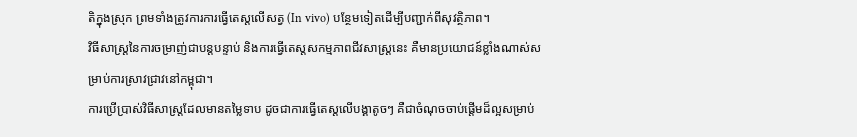តិក្នុងស្រុក ព្រមទាំងត្រូវការការធ្វើតេស្តលើសត្វ (In vivo) បន្ថែមទៀតដើម្បីបញ្ជាក់ពីសុវត្ថិភាព។
វិធីសាស្ត្រនៃការចម្រាញ់ជាបន្តបន្ទាប់ និងការធ្វើតេស្តសកម្មភាពជីវសាស្រ្តនេះ គឺមានប្រយោជន៍ខ្លាំងណាស់សម្រាប់ការស្រាវជ្រាវនៅកម្ពុជា។
ការប្រើប្រាស់វិធីសាស្ត្រដែលមានតម្លៃទាប ដូចជាការធ្វើតេស្តលើបង្គាតូចៗ គឺជាចំណុចចាប់ផ្តើមដ៏ល្អសម្រាប់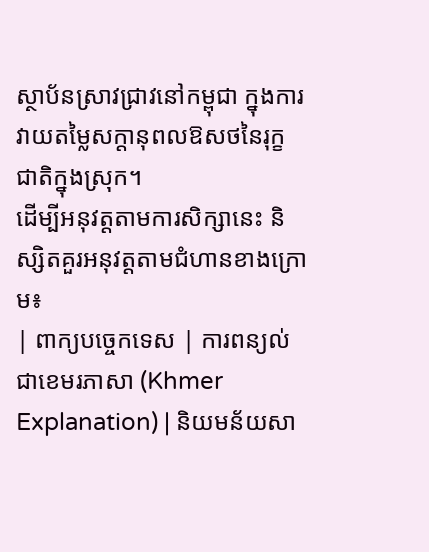ស្ថាប័នស្រាវជ្រាវនៅកម្ពុជា ក្នុងការវាយតម្លៃសក្តានុពលឱសថនៃរុក្ខជាតិក្នុងស្រុក។
ដើម្បីអនុវត្តតាមការសិក្សានេះ និស្សិតគួរអនុវត្តតាមជំហានខាងក្រោម៖
| ពាក្យបច្ចេកទេស | ការពន្យល់ជាខេមរភាសា (Khmer Explanation) | និយមន័យសា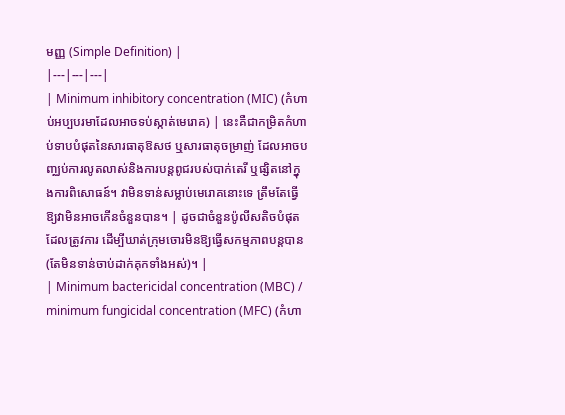មញ្ញ (Simple Definition) |
|---|---|---|
| Minimum inhibitory concentration (MIC) (កំហាប់អប្បបរមាដែលអាចទប់ស្កាត់មេរោគ) | នេះគឺជាកម្រិតកំហាប់ទាបបំផុតនៃសារធាតុឱសថ ឬសារធាតុចម្រាញ់ ដែលអាចបញ្ឈប់ការលូតលាស់និងការបន្តពូជរបស់បាក់តេរី ឬផ្សិតនៅក្នុងការពិសោធន៍។ វាមិនទាន់សម្លាប់មេរោគនោះទេ ត្រឹមតែធ្វើឱ្យវាមិនអាចកើនចំនួនបាន។ | ដូចជាចំនួនប៉ូលីសតិចបំផុតដែលត្រូវការ ដើម្បីឃាត់ក្រុមចោរមិនឱ្យធ្វើសកម្មភាពបន្តបាន (តែមិនទាន់ចាប់ដាក់គុកទាំងអស់)។ |
| Minimum bactericidal concentration (MBC) / minimum fungicidal concentration (MFC) (កំហា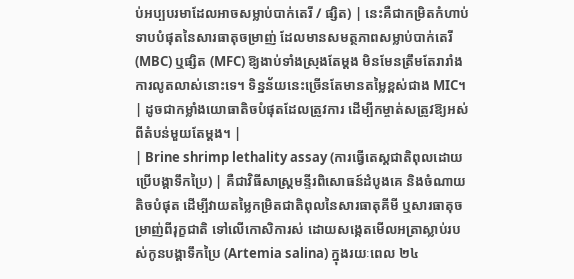ប់អប្បបរមាដែលអាចសម្លាប់បាក់តេរី / ផ្សិត) | នេះគឺជាកម្រិតកំហាប់ទាបបំផុតនៃសារធាតុចម្រាញ់ ដែលមានសមត្ថភាពសម្លាប់បាក់តេរី (MBC) ឬផ្សិត (MFC) ឱ្យងាប់ទាំងស្រុងតែម្តង មិនមែនត្រឹមតែរារាំងការលូតលាស់នោះទេ។ ទិន្នន័យនេះច្រើនតែមានតម្លៃខ្ពស់ជាង MIC។ | ដូចជាកម្លាំងយោធាតិចបំផុតដែលត្រូវការ ដើម្បីកម្ចាត់សត្រូវឱ្យអស់ពីតំបន់មួយតែម្តង។ |
| Brine shrimp lethality assay (ការធ្វើតេស្តជាតិពុលដោយប្រើបង្គាទឹកប្រៃ) | គឺជាវិធីសាស្ត្រមន្ទីរពិសោធន៍ដំបូងគេ និងចំណាយតិចបំផុត ដើម្បីវាយតម្លៃកម្រិតជាតិពុលនៃសារធាតុគីមី ឬសារធាតុចម្រាញ់ពីរុក្ខជាតិ ទៅលើកោសិការស់ ដោយសង្កេតមើលអត្រាស្លាប់របស់កូនបង្គាទឹកប្រៃ (Artemia salina) ក្នុងរយៈពេល ២៤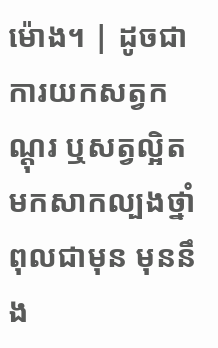ម៉ោង។ | ដូចជាការយកសត្វកណ្តុរ ឬសត្វល្អិតមកសាកល្បងថ្នាំពុលជាមុន មុននឹង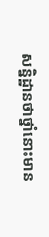សន្និដ្ឋានថាថ្នាំនោះមាន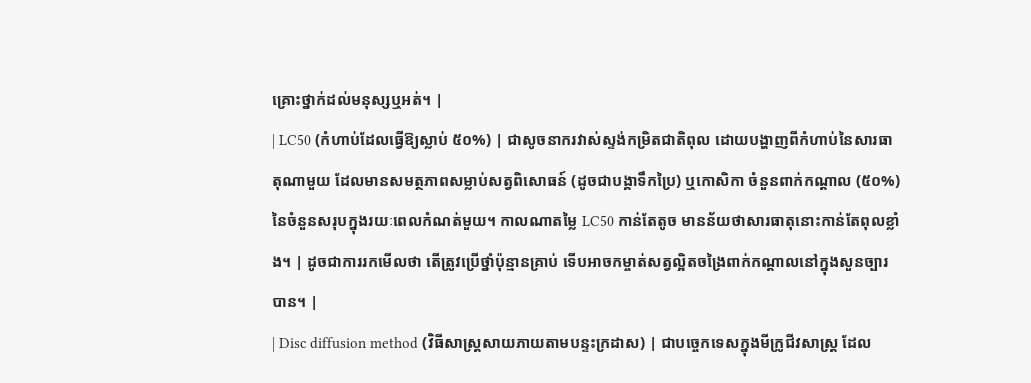គ្រោះថ្នាក់ដល់មនុស្សឬអត់។ |
| LC50 (កំហាប់ដែលធ្វើឱ្យស្លាប់ ៥០%) | ជាសូចនាករវាស់ស្ទង់កម្រិតជាតិពុល ដោយបង្ហាញពីកំហាប់នៃសារធាតុណាមួយ ដែលមានសមត្ថភាពសម្លាប់សត្វពិសោធន៍ (ដូចជាបង្គាទឹកប្រៃ) ឬកោសិកា ចំនួនពាក់កណ្តាល (៥០%) នៃចំនួនសរុបក្នុងរយៈពេលកំណត់មួយ។ កាលណាតម្លៃ LC50 កាន់តែតូច មានន័យថាសារធាតុនោះកាន់តែពុលខ្លាំង។ | ដូចជាការរកមើលថា តើត្រូវប្រើថ្នាំប៉ុន្មានគ្រាប់ ទើបអាចកម្ចាត់សត្វល្អិតចង្រៃពាក់កណ្តាលនៅក្នុងសួនច្បារបាន។ |
| Disc diffusion method (វិធីសាស្ត្រសាយភាយតាមបន្ទះក្រដាស) | ជាបច្ចេកទេសក្នុងមីក្រូជីវសាស្ត្រ ដែល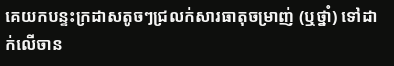គេយកបន្ទះក្រដាសតូចៗជ្រលក់សារធាតុចម្រាញ់ (ឬថ្នាំ) ទៅដាក់លើចាន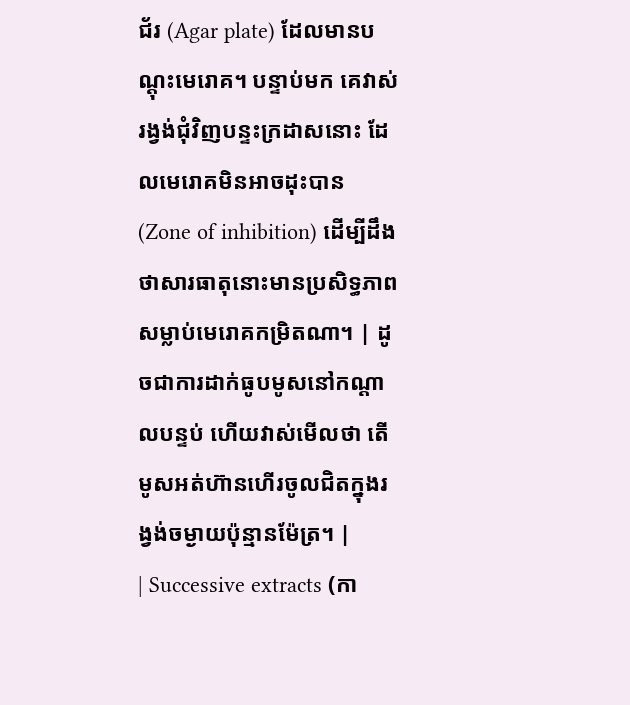ជ័រ (Agar plate) ដែលមានបណ្តុះមេរោគ។ បន្ទាប់មក គេវាស់រង្វង់ជុំវិញបន្ទះក្រដាសនោះ ដែលមេរោគមិនអាចដុះបាន (Zone of inhibition) ដើម្បីដឹងថាសារធាតុនោះមានប្រសិទ្ធភាពសម្លាប់មេរោគកម្រិតណា។ | ដូចជាការដាក់ធូបមូសនៅកណ្តាលបន្ទប់ ហើយវាស់មើលថា តើមូសអត់ហ៊ានហើរចូលជិតក្នុងរង្វង់ចម្ងាយប៉ុន្មានម៉ែត្រ។ |
| Successive extracts (កា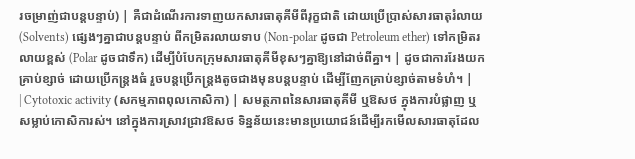រចម្រាញ់ជាបន្តបន្ទាប់) | គឺជាដំណើរការទាញយកសារធាតុគីមីពីរុក្ខជាតិ ដោយប្រើប្រាស់សារធាតុរំលាយ (Solvents) ផ្សេងៗគ្នាជាបន្តបន្ទាប់ ពីកម្រិតរលាយទាប (Non-polar ដូចជា Petroleum ether) ទៅកម្រិតរលាយខ្ពស់ (Polar ដូចជាទឹក) ដើម្បីបំបែកក្រុមសារធាតុគីមីខុសៗគ្នាឱ្យនៅដាច់ពីគ្នា។ | ដូចជាការរែងយកគ្រាប់ខ្សាច់ ដោយប្រើកន្ត្រងធំ រួចបន្តប្រើកន្ត្រងតូចជាងមុនបន្តបន្ទាប់ ដើម្បីញែកគ្រាប់ខ្សាច់តាមទំហំ។ |
| Cytotoxic activity (សកម្មភាពពុលកោសិកា) | សមត្ថភាពនៃសារធាតុគីមី ឬឱសថ ក្នុងការបំផ្លាញ ឬសម្លាប់កោសិការស់។ នៅក្នុងការស្រាវជ្រាវឱសថ ទិន្នន័យនេះមានប្រយោជន៍ដើម្បីរកមើលសារធាតុដែល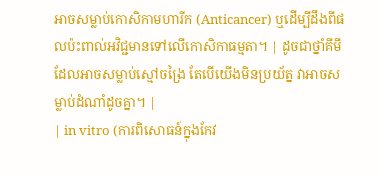អាចសម្លាប់កោសិកាមហារីក (Anticancer) ឬដើម្បីដឹងពីផលប៉ះពាល់អវិជ្ជមានទៅលើកោសិកាធម្មតា។ | ដូចជាថ្នាំគីមីដែលអាចសម្លាប់ស្មៅចង្រៃ តែបើយើងមិនប្រយ័ត្ន វាអាចសម្លាប់ដំណាំដូចគ្នា។ |
| in vitro (ការពិសោធន៍ក្នុងកែវ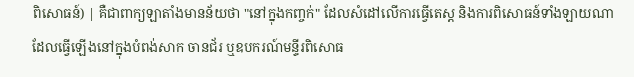ពិសោធន៍) | គឺជាពាក្យឡាតាំងមានន័យថា "នៅក្នុងកញ្ចក់" ដែលសំដៅលើការធ្វើតេស្ត និងការពិសោធន៍ទាំងឡាយណា ដែលធ្វើឡើងនៅក្នុងបំពង់សាក ចានជ័រ ឬឧបករណ៍មន្ទីរពិសោធ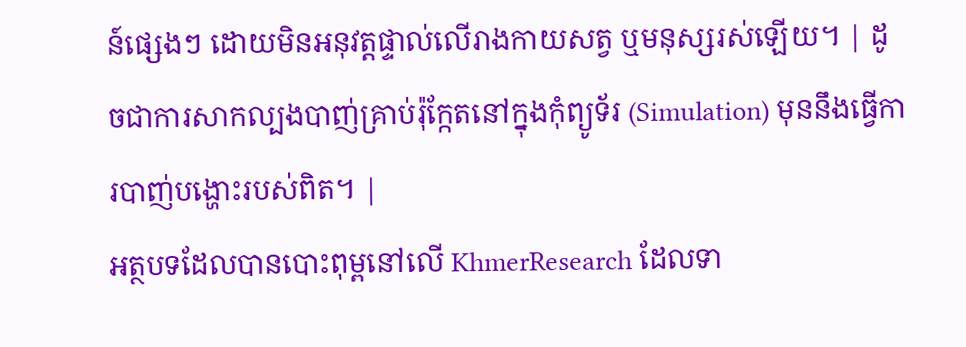ន៍ផ្សេងៗ ដោយមិនអនុវត្តផ្ទាល់លើរាងកាយសត្វ ឬមនុស្សរស់ឡើយ។ | ដូចជាការសាកល្បងបាញ់គ្រាប់រ៉ុក្កែតនៅក្នុងកុំព្យូទ័រ (Simulation) មុននឹងធ្វើការបាញ់បង្ហោះរបស់ពិត។ |
អត្ថបទដែលបានបោះពុម្ពនៅលើ KhmerResearch ដែលទា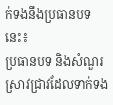ក់ទងនឹងប្រធានបទនេះ៖
ប្រធានបទ និងសំណួរស្រាវជ្រាវដែលទាក់ទង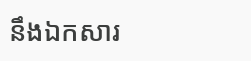នឹងឯកសារ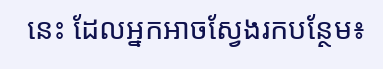នេះ ដែលអ្នកអាចស្វែងរកបន្ថែម៖